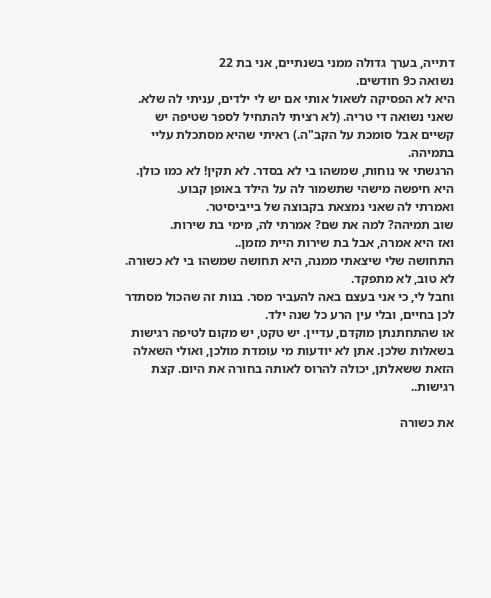דתייה, בערך גדולה ממני בשנתיים, אני בת 22
נשואה כ9 חודשים.
היא לא הפסיקה לשאול אותי אם יש לי ילדים, עניתי לה שלא. שאני נשואה די טריה. (לא רציתי להתחיל לספר שטיפה יש קשיים אבל סומכת על הקב"ה.) ראיתי שהיא מסתכלת עליי בתמיהה.
הרגשתי אי נוחות, שמשהו בי לא בסדר. לא תקין! לא כמו כולן.
היא חיפשה מישהי שתשמור לה על הילד באופן קבוע.
ואמרתי לה שאני נמצאת בקבוצה של בייביסיטר.
שוב תמיהה? למה את שם? אמרתי לה, מימי בת שירות.
ואז היא אמרה, אבל בת שירות היית מזמן..
התחושה שלי שיצאתי ממנה, היא תחושה שמשהו בי לא כשורה. לא טוב, לא מתפקד.
וחבל לי, כי אני בעצם באה להעביר מסר. בנות זה שהכול מסתדר לכן בחיים, ובלי עין הרע כל שנה ילד.
או שהתחתנתן מוקדם, עדיין. יש טקט, יש מקום לטיפה רגישות בשאלות שלכן. אתן לא יודעות מי עומדת מולכן, ואולי השאלה הזאת ששאלתן, יכולה להרוס לאותה בחורה את היום. קצת רגישות..

את כשורה